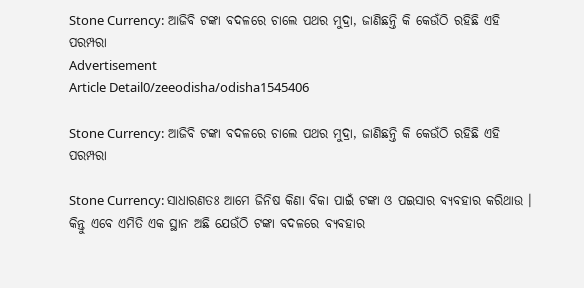Stone Currency: ଆଜିବି ଟଙ୍କା ବଦଳରେ ଚାଲେ ପଥର ମୁଦ୍ରା, ଜାଣିଛନ୍ତି କି କେଉଁଠି ରହିଛି ଏହି ପରମ୍ପରା
Advertisement
Article Detail0/zeeodisha/odisha1545406

Stone Currency: ଆଜିବି ଟଙ୍କା ବଦଳରେ ଚାଲେ ପଥର ମୁଦ୍ରା, ଜାଣିଛନ୍ତି କି କେଉଁଠି ରହିଛି ଏହି ପରମ୍ପରା

Stone Currency: ସାଧାରଣତଃ ଆମେ ଜିନିଷ କିଣା ବିକା ପାଇଁ ଟଙ୍କା ଓ ପଇସାର ବ୍ୟବହାର କରିଥାଉ । କିନ୍ତୁ ଏବେ ଏମିତି ଏକ ସ୍ଥାନ ଅଛି ଯେଉଁଠି ଟଙ୍କା ବଦଳରେ ବ୍ୟବହାର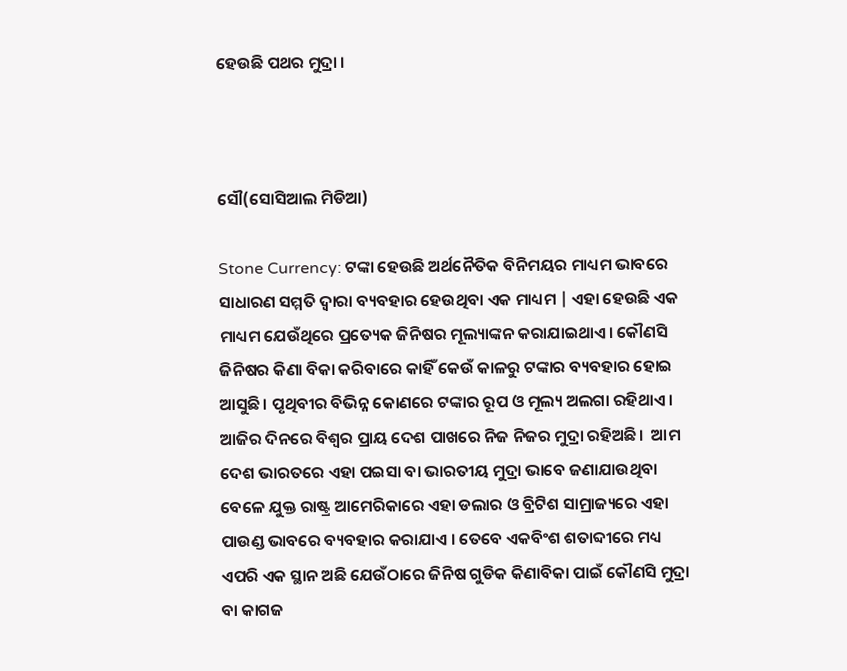ହେଉଛି ପଥର ମୁଦ୍ରା ।



ସୌ(ସୋସିଆଲ ମିଡିଆ)

Stone Currency: ଟଙ୍କା ହେଉଛି ଅର୍ଥନୈତିକ ବିନିମୟର ମାଧ୍ୟମ ଭାବରେ ସାଧାରଣ ସମ୍ମତି ଦ୍ୱାରା ବ୍ୟବହାର ହେଉଥିବା ଏକ ମାଧ୍ୟମ | ଏହା ହେଉଛି ଏକ ମାଧ୍ୟମ ଯେଉଁଥିରେ ପ୍ରତ୍ୟେକ ଜିନିଷର ମୂଲ୍ୟାଙ୍କନ କରାଯାଇଥାଏ। କୌଣସି ଜିନିଷର କିଣା ବିକା କରିବାରେ କାହିଁ କେଉଁ କାଳରୁ ଟଙ୍କାର ବ୍ୟବହାର ହୋଇ ଆସୁଛି। ପୃଥିବୀର ବିଭିନ୍ନ କୋଣରେ ଟଙ୍କାର ରୂପ ଓ ମୂଲ୍ୟ ଅଲଗା ରହିଥାଏ। ଆଜିର ଦିନରେ ବିଶ୍ୱର ପ୍ରାୟ ଦେଶ ପାଖରେ ନିଜ ନିଜର ମୁଦ୍ରା ରହିଅଛି।  ଆମ ଦେଶ ଭାରତରେ ଏହା ପଇସା ବା ଭାରତୀୟ ମୁଦ୍ରା ଭାବେ ଜଣାଯାଉଥିବା ବେଳେ ଯୁକ୍ତ ରାଷ୍ଟ୍ର ଆମେରିକାରେ ଏହା ଡଲାର ଓ ବ୍ରିଟିଶ ସାମ୍ରାଜ୍ୟରେ ଏହା ପାଉଣ୍ଡ ଭାବରେ ବ୍ୟବହାର କରାଯାଏ । ତେବେ ଏକବିଂଶ ଶତାବ୍ଦୀରେ ମଧ୍ୟ ଏପରି ଏକ ସ୍ଥାନ ଅଛି ଯେଉଁଠାରେ ଜିନିଷ ଗୁଡିକ କିଣାବିକା ପାଇଁ କୌଣସି ମୁଦ୍ରା ବା କାଗଜ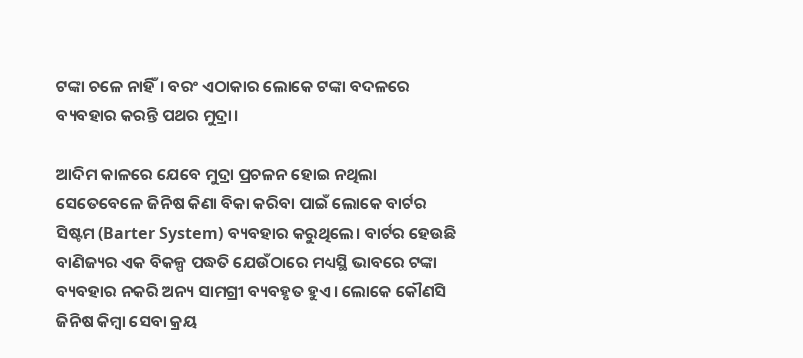ଟଙ୍କା ଚଳେ ନାହିଁ। ବରଂ ଏଠାକାର ଲୋକେ ଟଙ୍କା ବଦଳରେ ବ୍ୟବହାର କରନ୍ତି ପଥର ମୁଦ୍ରା।

ଆଦିମ କାଳରେ ଯେବେ ମୁଦ୍ରା ପ୍ରଚଳନ ହୋଇ ନଥିଲା ସେତେବେଳେ ଜିନିଷ କିଣା ବିକା କରିବା ପାଇଁ ଲୋକେ ବାର୍ଟର ସିଷ୍ଟମ (Barter System) ବ୍ୟବହାର କରୁଥିଲେ। ବାର୍ଟର ହେଉଛି ବାଣିଜ୍ୟର ଏକ ବିକଳ୍ପ ପଦ୍ଧତି ଯେଉଁଠାରେ ମଧ୍ୟସ୍ଥି ଭାବରେ ଟଙ୍କା ବ୍ୟବହାର ନକରି ଅନ୍ୟ ସାମଗ୍ରୀ ବ୍ୟବହୃତ ହୁଏ। ଲୋକେ କୌଣସି ଜିନିଷ କିମ୍ବା ସେବା କ୍ରୟ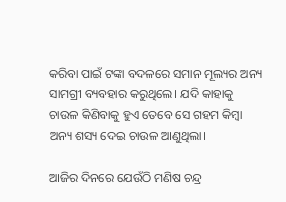କରିବା ପାଇଁ ଟଙ୍କା ବଦଳରେ ସମାନ ମୂଲ୍ୟର ଅନ୍ୟ ସାମଗ୍ରୀ ବ୍ୟବହାର କରୁଥିଲେ। ଯଦି କାହାକୁ ଚାଉଳ କିଣିବାକୁ ହୁଏ ତେବେ ସେ ଗହମ କିମ୍ବା ଅନ୍ୟ ଶସ୍ୟ ଦେଇ ଚାଉଳ ଆଣୁଥିଲା।

ଆଜିର ଦିନରେ ଯେଉଁଠି ମଣିଷ ଚନ୍ଦ୍ର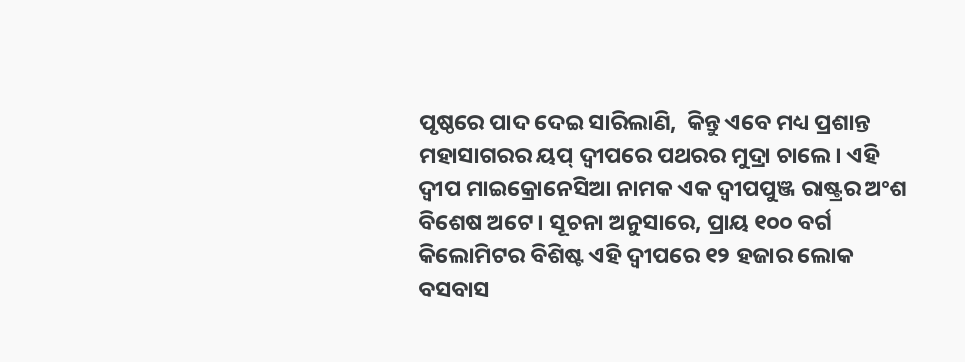ପୃଷ୍ଠରେ ପାଦ ଦେଇ ସାରିଲାଣି,  କିନ୍ତୁ ଏବେ ମଧ୍ୟ ପ୍ରଶାନ୍ତ ମହାସାଗରର ୟପ୍‌ ଦ୍ୱୀପରେ ପଥରର ମୁଦ୍ରା ଚାଲେ। ଏହି ଦ୍ୱୀପ ମାଇକ୍ରୋନେସିଆ ନାମକ ଏକ ଦ୍ୱୀପପୁଞ୍ଜ ରାଷ୍ଟ୍ରର ଅଂଶ ବିଶେଷ ଅଟେ। ସୂଚନା ଅନୁସାରେ, ପ୍ରାୟ ୧୦୦ ବର୍ଗ କିଲୋମିଟର ବିଶିଷ୍ଟ ଏହି ଦ୍ୱୀପରେ ୧୨ ହଜାର ଲୋକ ବସବାସ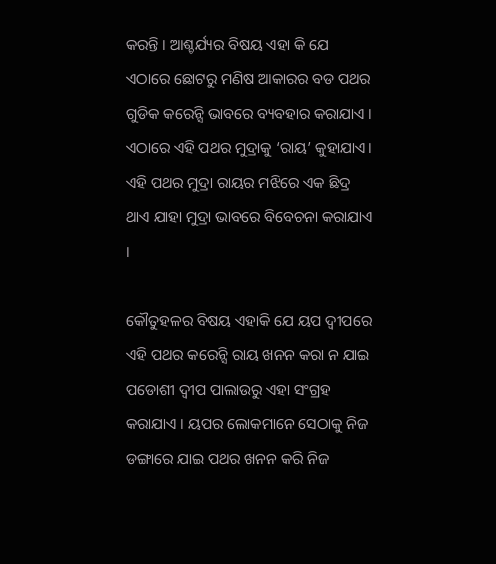କରନ୍ତି । ଆଶ୍ଚର୍ଯ୍ୟର ବିଷୟ ଏହା କି ଯେ ଏଠାରେ ଛୋଟରୁ ମଣିଷ ଆକାରର ବଡ ପଥର ଗୁଡିକ କରେନ୍ସି ଭାବରେ ବ୍ୟବହାର କରାଯାଏ । ଏଠାରେ ଏହି ପଥର ମୁଦ୍ରାକୁ ‘ରାୟ’ କୁହାଯାଏ। ଏହି ପଥର ମୁଦ୍ରା ରାୟର ମଝିରେ ଏକ ଛିଦ୍ର ଥାଏ ଯାହା ମୁଦ୍ରା ଭାବରେ ବିବେଚନା କରାଯାଏ ।

କୌତୁହଳର ବିଷୟ ଏହାକି ଯେ ୟପ ଦ୍ୱୀପରେ ଏହି ପଥର କରେନ୍ସି ରାୟ ଖନନ କରା ନ ଯାଇ ପଡୋଶୀ ଦ୍ୱୀପ ପାଲାଉରୁ ଏହା ସଂଗ୍ରହ କରାଯାଏ । ୟପର ଲୋକମାନେ ସେଠାକୁ ନିଜ ଡଙ୍ଗାରେ ଯାଇ ପଥର ଖନନ କରି ନିଜ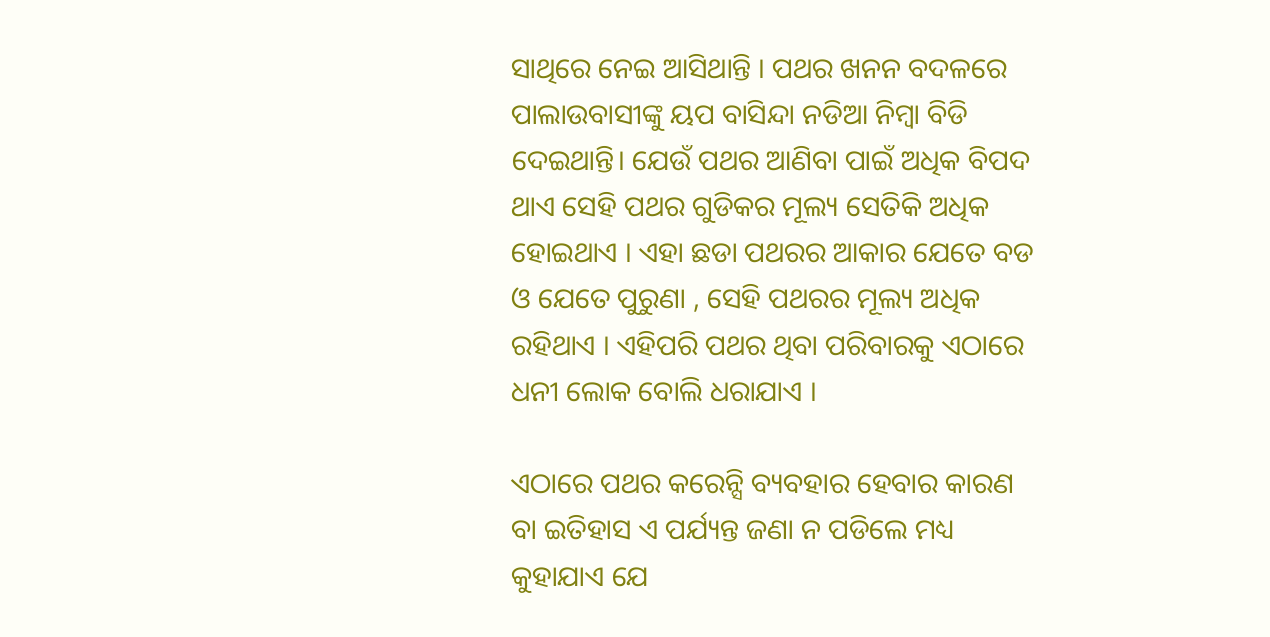ସାଥିରେ ନେଇ ଆସିଥାନ୍ତି । ପଥର ଖନନ ବଦଳରେ ପାଲାଉବାସୀଙ୍କୁ ୟପ ବାସିନ୍ଦା ନଡିଆ ନିମ୍ବା ବିଡି ଦେଇଥାନ୍ତି। ଯେଉଁ ପଥର ଆଣିବା ପାଇଁ ଅଧିକ ବିପଦ ଥାଏ ସେହି ପଥର ଗୁଡିକର ମୂଲ୍ୟ ସେତିକି ଅଧିକ ହୋଇଥାଏ । ଏହା ଛଡା ପଥରର ଆକାର ଯେତେ ବଡ ଓ ଯେତେ ପୁରୁଣା , ସେହି ପଥରର ମୂଲ୍ୟ ଅଧିକ ରହିଥାଏ । ଏହିପରି ପଥର ଥିବା ପରିବାରକୁ ଏଠାରେ ଧନୀ ଲୋକ ବୋଲି ଧରାଯାଏ ।

ଏଠାରେ ପଥର କରେନ୍ସି ବ୍ୟବହାର ହେବାର କାରଣ ବା ଇତିହାସ ଏ ପର୍ଯ୍ୟନ୍ତ ଜଣା ନ ପଡିଲେ ମଧ୍ୟ କୁହାଯାଏ ଯେ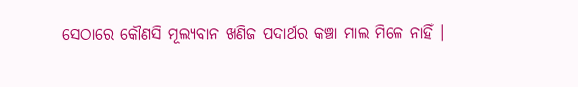ସେଠାରେ କୌଣସି ମୂଲ୍ୟବାନ ଖଣିଜ ପଦାର୍ଥର କଞ୍ଚା ମାଲ ମିଳେ ନାହିଁ ।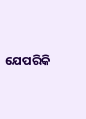ଯେପରିକି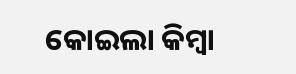କୋଇଲା କିମ୍ବା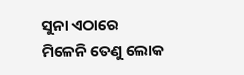ସୁନା ଏଠାରେ ମିଳେନି ତେଣୁ ଲୋକ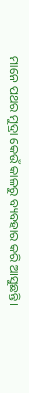ମାନେ ପଥର ମୁଦ୍ରା କେଉଁ କାଳରୁ ବ୍ୟବହାର କରି ଆସୁଛନ୍ତି।